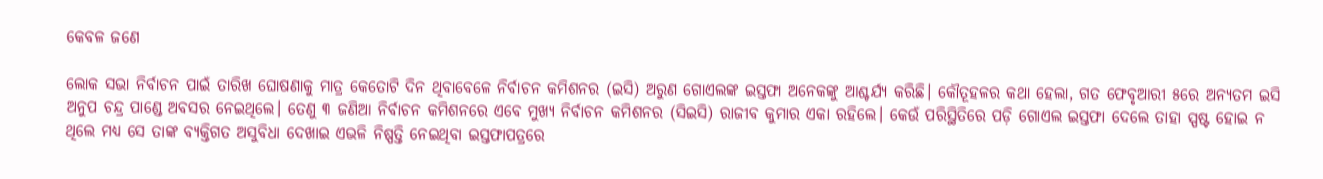କେବଳ ଜଣେ

ଲୋକ ସଭା ନିର୍ବାଚନ ପାଇଁ ତାରିଖ ଘୋଷଣାକୁ ମାତ୍ର କେତୋଟି ଦିନ ଥିବାବେଳେ ନିର୍ବାଚନ କମିଶନର (ଇସି) ଅରୁଣ ଗୋଏଲଙ୍କ ଇସ୍ତଫା ଅନେକଙ୍କୁ ଆଶ୍ଚର୍ଯ୍ୟ କରିଛି। କୌତୂହଳର କଥା ହେଲା, ଗତ ଫେବୃଆରୀ ୫ରେ ଅନ୍ୟତମ ଇସି ଅନୁପ ଚନ୍ଦ୍ର ପାଣ୍ଡେ ଅବସର ନେଇଥିଲେ। ତେଣୁ ୩ ଜଣିଆ ନିର୍ବାଚନ କମିଶନରେ ଏବେ ମୁଖ୍ୟ ନିର୍ବାଚନ କମିଶନର (ସିଇସି) ରାଜୀବ କୁମାର ଏକା ରହିଲେ। କେଉଁ ପରିସ୍ଥିତିରେ ପଡ଼ି ଗୋଏଲ ଇସ୍ତଫା ଦେଲେ ତାହା ସ୍ପଷ୍ଟ ହୋଇ ନ ଥିଲେ ମଧ୍ୟ ସେ ତାଙ୍କ ବ୍ୟକ୍ତିଗତ ଅସୁବିଧା ଦେଖାଇ ଏଭଳି ନିଷ୍ପତ୍ତି ନେଇଥିବା ଇସ୍ତଫାପତ୍ରରେ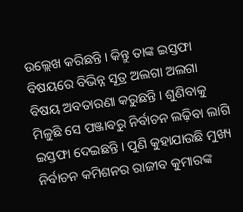ଉଲ୍ଲେଖ କରିଛନ୍ତି। କିନ୍ତୁ ତାଙ୍କ ଇସ୍ତଫା ବିଷୟରେ ବିଭିନ୍ନ ସୂତ୍ର ଅଲଗା ଅଲଗା ବିଷୟ ଅବତାରଣା କରୁଛନ୍ତି। ଶୁଣିବାକୁ ମିଳୁଛି ସେ ପଞ୍ଜାବରୁ ନିର୍ବାଚନ ଲଢ଼ିବା ଲାଗି ଇସ୍ତଫା ଦେଇଛନ୍ତି। ପୁଣି କୁହାଯାଉଛି ମୁଖ୍ୟ ନିର୍ବାଚନ କମିଶନର ରାଜୀବ କୁମାରଙ୍କ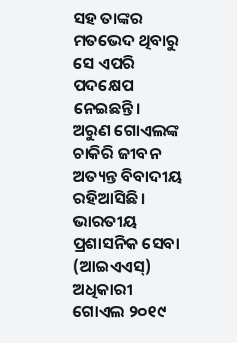ସହ ତାଙ୍କର ମତଭେଦ ଥିବାରୁ ସେ ଏପରି ପଦକ୍ଷେପ ନେଇଛନ୍ତି।
ଅରୁଣ ଗୋଏଲଙ୍କ ଚାକିରି ଜୀବନ ଅତ୍ୟନ୍ତ ବିବାଦୀୟ ରହିଆସିଛି। ଭାରତୀୟ ପ୍ରଶାସନିକ ସେବା (ଆଇଏଏସ୍‌) ଅଧିକାରୀ ଗୋଏଲ ୨୦୧୯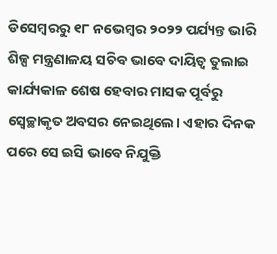ଡିସେମ୍ବରରୁ ୧୮ ନଭେମ୍ବର ୨୦୨୨ ପର୍ଯ୍ୟନ୍ତ ଭାରି ଶିଳ୍ପ ମନ୍ତ୍ରଣାଳୟ ସଚିବ ଭାବେ ଦାୟିତ୍ୱ ତୁଲାଇ କାର୍ଯ୍ୟକାଳ ଶେଷ ହେବାର ମାସକ ପୂର୍ବରୁ ସ୍ବେଚ୍ଛାକୃତ ଅବସର ନେଇଥିଲେ। ଏହାର ଦିନକ ପରେ ସେ ଇସି ଭାବେ ନିଯୁକ୍ତି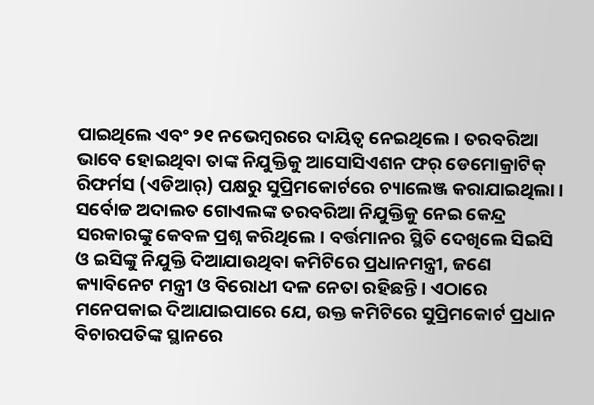ପାଇଥିଲେ ଏବଂ ୨୧ ନଭେମ୍ବରରେ ଦାୟିତ୍ୱ ନେଇଥିଲେ। ତରବରିଆ ଭାବେ ହୋଇଥିବା ତାଙ୍କ ନିଯୁକ୍ତିକୁ ଆସୋସିଏଶନ ଫର୍‌ ଡେମୋକ୍ରାଟିକ୍‌ ରିଫର୍ମସ (ଏଡିଆର୍‌) ପକ୍ଷରୁ ସୁପ୍ରିମକୋର୍ଟରେ ଚ୍ୟାଲେଞ୍ଜ କରାଯାଇଥିଲା। ସର୍ବୋଚ୍ଚ ଅଦାଲତ ଗୋଏଲଙ୍କ ତରବରିଆ ନିଯୁକ୍ତିକୁ ନେଇ କେନ୍ଦ୍ର ସରକାରଙ୍କୁ କେବଳ ପ୍ରଶ୍ନ କରିଥିଲେ। ବର୍ତ୍ତମାନର ସ୍ଥିତି ଦେଖିଲେ ସିଇସି ଓ ଇସିଙ୍କୁ ନିଯୁକ୍ତି ଦିଆଯାଉଥିବା କମିଟିରେ ପ୍ରଧାନମନ୍ତ୍ରୀ, ଜଣେ କ୍ୟାବିନେଟ ମନ୍ତ୍ରୀ ଓ ବିରୋଧୀ ଦଳ ନେତା ରହିଛନ୍ତି। ଏଠାରେ ମନେପକାଇ ଦିଆଯାଇପାରେ ଯେ, ଉକ୍ତ କମିଟିରେ ସୁପ୍ରିମକୋର୍ଟ ପ୍ରଧାନ ବିଚାରପତିଙ୍କ ସ୍ଥାନରେ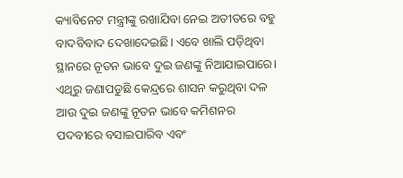କ୍ୟାବିନେଟ ମନ୍ତ୍ରୀଙ୍କୁ ରଖାଯିବା ନେଇ ଅତୀତରେ ବହୁ ବାଦବିବାଦ ଦେଖାଦେଇଛି। ଏବେ ଖାଲି ପଡ଼ିଥିବା ସ୍ଥାନରେ ନୂତନ ଭାବେ ଦୁଇ ଜଣଙ୍କୁ ନିଆଯାଇପାରେ। ଏଥିରୁ ଜଣାପଡୁଛି କେନ୍ଦ୍ରରେ ଶାସନ କରୁଥିବା ଦଳ ଆଉ ଦୁଇ ଜଣଙ୍କୁ ନୂତନ ଭାବେ କମିଶନର ପଦବୀରେ ବସାଇପାରିବ ଏବଂ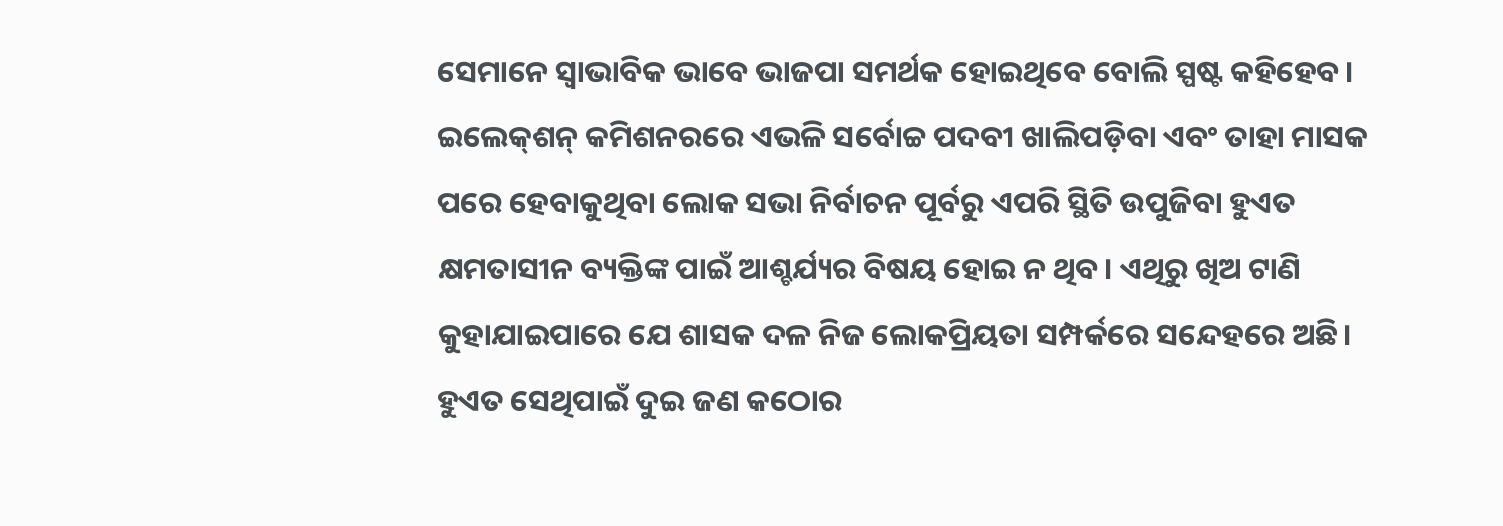ସେମାନେ ସ୍ବାଭାବିକ ଭାବେ ଭାଜପା ସମର୍ଥକ ହୋଇଥିବେ ବୋଲି ସ୍ପଷ୍ଟ କହିହେବ। ଇଲେକ୍‌ଶନ୍‌ କମିଶନରରେ ଏଭଳି ସର୍ବୋଚ୍ଚ ପଦବୀ ଖାଲିପଡ଼ିବା ଏବଂ ତାହା ମାସକ ପରେ ହେବାକୁଥିବା ଲୋକ ସଭା ନିର୍ବାଚନ ପୂର୍ବରୁ ଏପରି ସ୍ଥିତି ଉପୁଜିବା ହୁଏତ କ୍ଷମତାସୀନ ବ୍ୟକ୍ତିଙ୍କ ପାଇଁ ଆଶ୍ଚର୍ଯ୍ୟର ବିଷୟ ହୋଇ ନ ଥିବ। ଏଥିରୁ ଖିଅ ଟାଣି କୁହାଯାଇପାରେ ଯେ ଶାସକ ଦଳ ନିଜ ଲୋକପ୍ରିୟତା ସମ୍ପର୍କରେ ସନ୍ଦେହରେ ଅଛି। ହୁଏତ ସେଥିପାଇଁ ଦୁଇ ଜଣ କଠୋର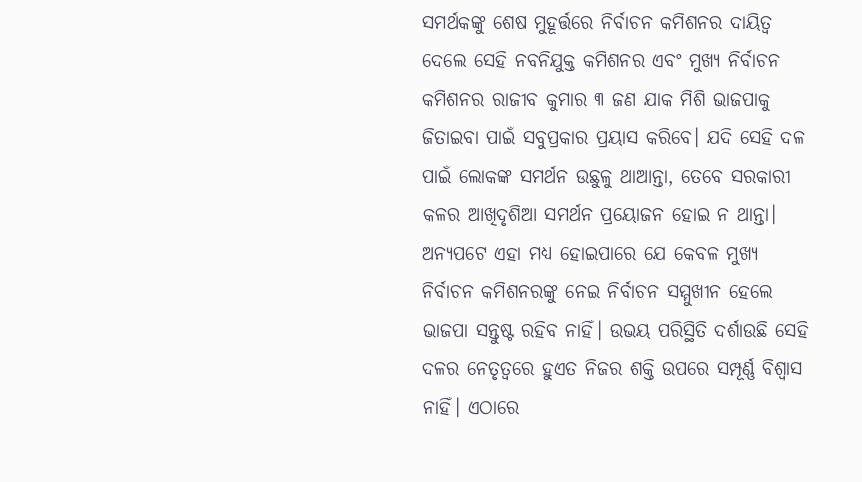ସମର୍ଥକଙ୍କୁ ଶେଷ ମୁହୂର୍ତ୍ତରେ ନିର୍ବାଚନ କମିଶନର ଦାୟିତ୍ୱ ଦେଲେ ସେହି ନବନିଯୁକ୍ତ କମିଶନର ଏବଂ ମୁଖ୍ୟ ନିର୍ବାଚନ କମିଶନର ରାଜୀବ କୁମାର ୩ ଜଣ ଯାକ ମିଶି ଭାଜପାକୁ ଜିତାଇବା ପାଇଁ ସବୁପ୍ରକାର ପ୍ରୟାସ କରିବେ। ଯଦି ସେହି ଦଳ ପାଇଁ ଲୋକଙ୍କ ସମର୍ଥନ ଉଛୁଳୁ ଥାଆନ୍ତା, ତେବେ ସରକାରୀ କଳର ଆଖିଦୃଶିଆ ସମର୍ଥନ ପ୍ରୟୋଜନ ହୋଇ ନ ଥାନ୍ତା। ଅନ୍ୟପଟେ ଏହା ମଧ୍ୟ ହୋଇପାରେ ଯେ କେବଳ ମୁଖ୍ୟ ନିର୍ବାଚନ କମିଶନରଙ୍କୁ ନେଇ ନିର୍ବାଚନ ସମ୍ମୁଖୀନ ହେଲେ ଭାଜପା ସନ୍ତୁଷ୍ଟ ରହିବ ନାହିଁ। ଉଭୟ ପରିସ୍ଥିତି ଦର୍ଶାଉଛି ସେହି ଦଳର ନେତୃତ୍ୱରେ ହୁଏତ ନିଜର ଶକ୍ତି ଉପରେ ସମ୍ପୂର୍ଣ୍ଣ ବିଶ୍ୱାସ ନାହିଁ। ଏଠାରେ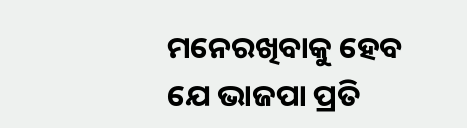ମନେରଖିବାକୁ ହେବ ଯେ ଭାଜପା ପ୍ରତି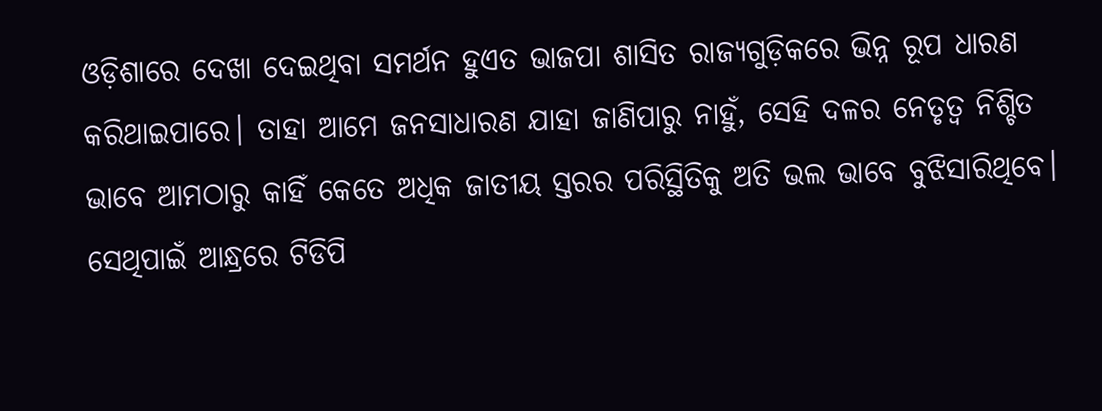ଓଡ଼ିଶାରେ ଦେଖା ଦେଇଥିବା ସମର୍ଥନ ହୁଏତ ଭାଜପା ଶାସିତ ରାଜ୍ୟଗୁଡ଼ିକରେ ଭିନ୍ନ ରୂପ ଧାରଣ କରିଥାଇପାରେ। ତାହା ଆମେ ଜନସାଧାରଣ ଯାହା ଜାଣିପାରୁ ନାହୁଁ, ସେହି ଦଳର ନେତୃତ୍ୱ ନିଶ୍ଚିତ ଭାବେ ଆମଠାରୁ କାହିଁ କେତେ ଅଧିକ ଜାତୀୟ ସ୍ତରର ପରିସ୍ଥିତିକୁ ଅତି ଭଲ ଭାବେ ବୁଝିସାରିଥିବେ। ସେଥିପାଇଁ ଆନ୍ଧ୍ରରେ ଟିଡିପି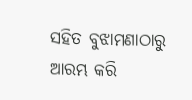ସହିତ ବୁଝାମଣାଠାରୁ ଆରମ୍ଭ କରି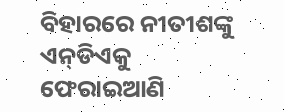ବିହାରରେ ନୀତୀଶଙ୍କୁ ଏନ୍‌ଡିଏକୁ ଫେରାଇଆଣି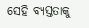ସେହି ବ୍ୟସ୍ତତାକୁ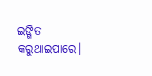ଇଙ୍ଗିତ କରୁଥାଇପାରେ।